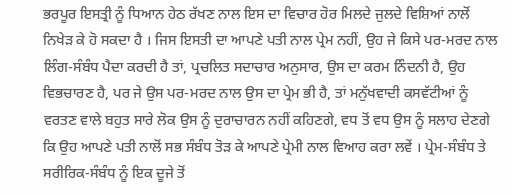ਭਰਪੂਰ ਇਸਤ੍ਰੀ ਨੂੰ ਧਿਆਨ ਹੇਠ ਰੱਖਣ ਨਾਲ ਇਸ ਦਾ ਵਿਚਾਰ ਹੋਰ ਮਿਲਦੇ ਜੁਲਦੇ ਵਿਸ਼ਿਆਂ ਨਾਲੋਂ ਨਿਖੇੜ ਕੇ ਹੋ ਸਕਦਾ ਹੈ । ਜਿਸ ਇਸਤੀ ਦਾ ਆਪਣੇ ਪਤੀ ਨਾਲ ਪ੍ਰੇਮ ਨਹੀਂ, ਉਹ ਜੇ ਕਿਸੇ ਪਰ-ਮਰਦ ਨਾਲ ਲਿੰਗ-ਸੰਬੰਧ ਪੈਦਾ ਕਰਦੀ ਹੈ ਤਾਂ, ਪ੍ਰਚਲਿਤ ਸਦਾਚਾਰ ਅਨੁਸਾਰ, ਉਸ ਦਾ ਕਰਮ ਨਿੰਦਨੀ ਹੈ, ਉਹ ਵਿਭਚਾਰਣ ਹੈ, ਪਰ ਜੇ ਉਸ ਪਰ-ਮਰਦ ਨਾਲ ਉਸ ਦਾ ਪ੍ਰੇਮ ਭੀ ਹੈ, ਤਾਂ ਮਨੁੱਖਵਾਦੀ ਕਸਵੱਟੀਆਂ ਨੂੰ ਵਰਤਣ ਵਾਲੇ ਬਹੁਤ ਸਾਰੇ ਲੋਕ ਉਸ ਨੂੰ ਦੁਰਾਚਾਰਨ ਨਹੀਂ ਕਹਿਣਗੇ, ਵਧ ਤੋਂ ਵਧ ਉਸ ਨੂੰ ਸਲਾਹ ਦੇਣਗੇ ਕਿ ਉਹ ਆਪਣੇ ਪਤੀ ਨਾਲੋਂ ਸਭ ਸੰਬੰਧ ਤੋੜ ਕੇ ਆਪਣੇ ਪ੍ਰੇਮੀ ਨਾਲ ਵਿਆਹ ਕਰਾ ਲਵੇਂ । ਪ੍ਰੇਮ-ਸੰਬੰਧ ਤੇ ਸਰੀਰਿਕ-ਸੰਬੰਧ ਨੂੰ ਇਕ ਦੂਜੇ ਤੋਂ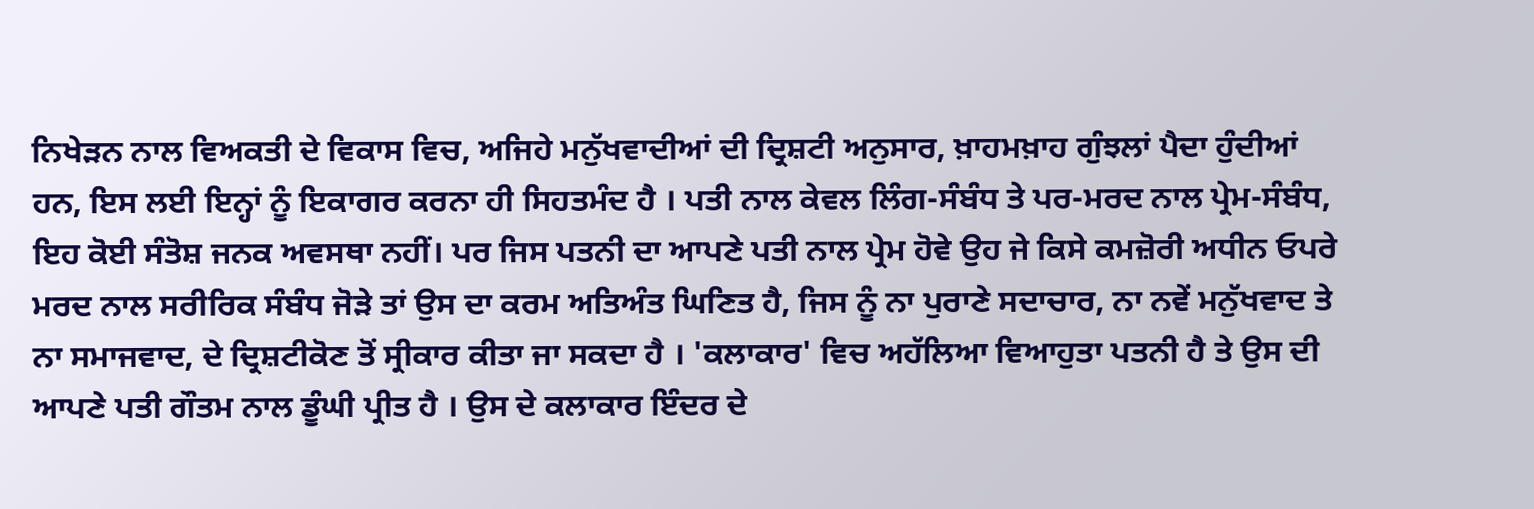ਨਿਖੇੜਨ ਨਾਲ ਵਿਅਕਤੀ ਦੇ ਵਿਕਾਸ ਵਿਚ, ਅਜਿਹੇ ਮਨੁੱਖਵਾਦੀਆਂ ਦੀ ਦ੍ਰਿਸ਼ਟੀ ਅਨੁਸਾਰ, ਖ਼ਾਹਮਖ਼ਾਹ ਗੁੰਝਲਾਂ ਪੈਦਾ ਹੁੰਦੀਆਂ ਹਨ, ਇਸ ਲਈ ਇਨ੍ਹਾਂ ਨੂੰ ਇਕਾਗਰ ਕਰਨਾ ਹੀ ਸਿਹਤਮੰਦ ਹੈ । ਪਤੀ ਨਾਲ ਕੇਵਲ ਲਿੰਗ-ਸੰਬੰਧ ਤੇ ਪਰ-ਮਰਦ ਨਾਲ ਪ੍ਰੇਮ-ਸੰਬੰਧ, ਇਹ ਕੋਈ ਸੰਤੋਸ਼ ਜਨਕ ਅਵਸਥਾ ਨਹੀਂ। ਪਰ ਜਿਸ ਪਤਨੀ ਦਾ ਆਪਣੇ ਪਤੀ ਨਾਲ ਪ੍ਰੇਮ ਹੋਵੇ ਉਹ ਜੇ ਕਿਸੇ ਕਮਜ਼ੋਰੀ ਅਧੀਨ ਓਪਰੇ ਮਰਦ ਨਾਲ ਸਰੀਰਿਕ ਸੰਬੰਧ ਜੋੜੇ ਤਾਂ ਉਸ ਦਾ ਕਰਮ ਅਤਿਅੰਤ ਘਿਣਿਤ ਹੈ, ਜਿਸ ਨੂੰ ਨਾ ਪੁਰਾਣੇ ਸਦਾਚਾਰ, ਨਾ ਨਵੇਂ ਮਨੁੱਖਵਾਦ ਤੇ ਨਾ ਸਮਾਜਵਾਦ, ਦੇ ਦ੍ਰਿਸ਼ਟੀਕੋਣ ਤੋਂ ਸ੍ਰੀਕਾਰ ਕੀਤਾ ਜਾ ਸਕਦਾ ਹੈ । 'ਕਲਾਕਾਰ' ਵਿਚ ਅਹੱਲਿਆ ਵਿਆਹੁਤਾ ਪਤਨੀ ਹੈ ਤੇ ਉਸ ਦੀ ਆਪਣੇ ਪਤੀ ਗੌਤਮ ਨਾਲ ਡੂੰਘੀ ਪ੍ਰੀਤ ਹੈ । ਉਸ ਦੇ ਕਲਾਕਾਰ ਇੰਦਰ ਦੇ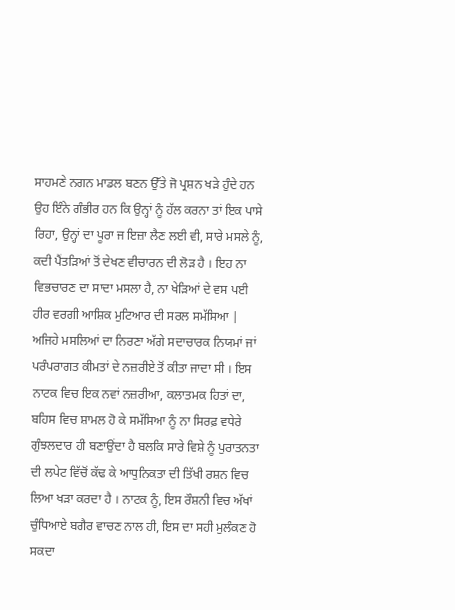ਸਾਹਮਣੇ ਨਗਨ ਮਾਡਲ ਬਣਨ ਉੱਤੇ ਜੋ ਪ੍ਰਸ਼ਨ ਖੜੇ ਹੁੰਦੇ ਹਨ ਉਹ ਇੰਨੇ ਗੰਭੀਰ ਹਨ ਕਿ ਉਨ੍ਹਾਂ ਨੂੰ ਹੱਲ ਕਰਨਾ ਤਾਂ ਇਕ ਪਾਸੇ ਰਿਹਾ, ਉਨ੍ਹਾਂ ਦਾ ਪੂਰਾ ਜ ਇਜ਼ਾ ਲੈਣ ਲਈ ਵੀ, ਸਾਰੇ ਮਸਲੇ ਨੂੰ, ਕਦੀ ਪੈਂਤੜਿਆਂ ਤੋਂ ਦੇਖਣ ਵੀਚਾਰਨ ਦੀ ਲੋੜ ਹੈ । ਇਹ ਨਾ ਵਿਭਚਾਰਣ ਦਾ ਸਾਦਾ ਮਸਲਾ ਹੈ, ਨਾ ਖੇੜਿਆਂ ਦੇ ਵਸ ਪਈ ਹੀਰ ਵਰਗੀ ਆਸ਼ਿਕ ਮੁਟਿਆਰ ਦੀ ਸਰਲ ਸਮੱਸਿਆ | ਅਜਿਹੇ ਮਸਲਿਆਂ ਦਾ ਨਿਰਣਾ ਅੱਗੇ ਸਦਾਚਾਰਕ ਨਿਯਮਾਂ ਜਾਂ ਪਰੰਪਰਾਗਤ ਕੀਮਤਾਂ ਦੇ ਨਜ਼ਰੀਏ ਤੋਂ ਕੀਤਾ ਜਾਦਾ ਸੀ । ਇਸ ਨਾਟਕ ਵਿਚ ਇਕ ਨਵਾਂ ਨਜ਼ਰੀਆ, ਕਲਾਤਮਕ ਹਿਤਾਂ ਦਾ, ਬਹਿਸ ਵਿਚ ਸ਼ਾਮਲ ਹੋ ਕੇ ਸਮੱਸਿਆ ਨੂੰ ਨਾ ਸਿਰਫ਼ ਵਧੇਰੇ ਗੁੰਝਲਦਾਰ ਹੀ ਬਣਾਉਂਦਾ ਹੈ ਬਲਕਿ ਸਾਰੇ ਵਿਸ਼ੇ ਨੂੰ ਪੁਰਾਤਨਤਾ ਦੀ ਲਪੇਟ ਵਿੱਚੋਂ ਕੱਢ ਕੇ ਆਧੁਨਿਕਤਾ ਦੀ ਤਿੱਖੀ ਰਸ਼ਨ ਵਿਚ ਲਿਆ ਖੜਾ ਕਰਦਾ ਹੈ । ਨਾਟਕ ਨੂੰ, ਇਸ ਰੌਸ਼ਨੀ ਵਿਚ ਅੱਖਾਂ ਚੁੰਧਿਆਏ ਬਗੈਰ ਵਾਚਣ ਨਾਲ ਹੀ, ਇਸ ਦਾ ਸਹੀ ਮੁਲੰਕਣ ਹੋ ਸਕਦਾ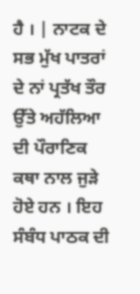ਹੈ । | ਨਾਟਕ ਦੇ ਸਭ ਮੁੱਖ ਪਾਤਰਾਂ ਦੇ ਨਾਂ ਪ੍ਰਤੱਖ ਤੌਰ ਉੱਤੇ ਅਹੱਲਿਆ ਦੀ ਪੌਰਾਣਿਕ ਕਥਾ ਨਾਲ ਜੁੜੇ ਹੋਏ ਹਨ । ਇਹ ਸੰਬੰਧ ਪਾਠਕ ਦੀ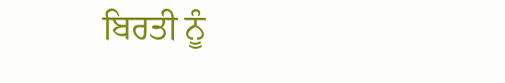ਬਿਰਤੀ ਨੂੰ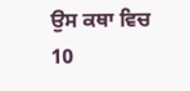ਉਸ ਕਥਾ ਵਿਚ 10